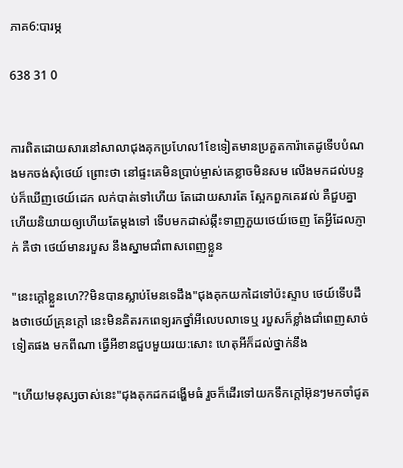ភាគ6:បារម្ភ

638 31 0


ការពិតដោយសារនៅសាលាជុងគុកប្រហែល1ខែទៀតមានប្រគួតការ៉ាតេដូទេីបបំណងមកចង់សុំថេយ៍ ព្រោះថា នៅផ្ទះគេមិនប្រាប់ម្ចាស់គេខ្លាចមិនសម លេីងមកដល់បន្ទប់ក៏ឃេីញថេយ៍ដេក លក់បាត់ទៅហេីយ តែដោយសារតែ ស្អែកពួកគេរវល់ គឺជួបគ្នាហេីយនិយាយឲ្យហេីយតែម្ដងទៅ ទេីបមកដាស់ឆ្កឹះទាញភួយថេយ៍ចេញ តែអ្វីដែលភ្ញាក់ គឺថា ថេយ៍មានរបួស នឹងស្នាមជាំពាសពេញខ្លួន

"នេះក្ដៅខ្លួនហេ??មិនបានស្លាប់មែនទេដឹង"ជុងគុកយកដៃទៅប៉ះស្ទាប ថេយ៍ទេីបដឹងថាថេយ៍គ្រុនក្ដៅ នេះមិនគិតរកពេទ្យរកថ្នាំអីលេបលាទេឬ របួសក៏ខ្លាំងជាំពេញសាច់ទៀតផង មកពីណា ធ្វើអីខានជួបមួយរយ:សោះ ហេតុអីក៏ដល់ថ្នាក់នឹង

"ហេីយ!មនុស្សចាស់នេះ"ជុងគុកដកដង្ហេីមធំ រួចក៏ដេីរទៅយកទឹកក្ដៅអ៊ុនៗមកចាំជូត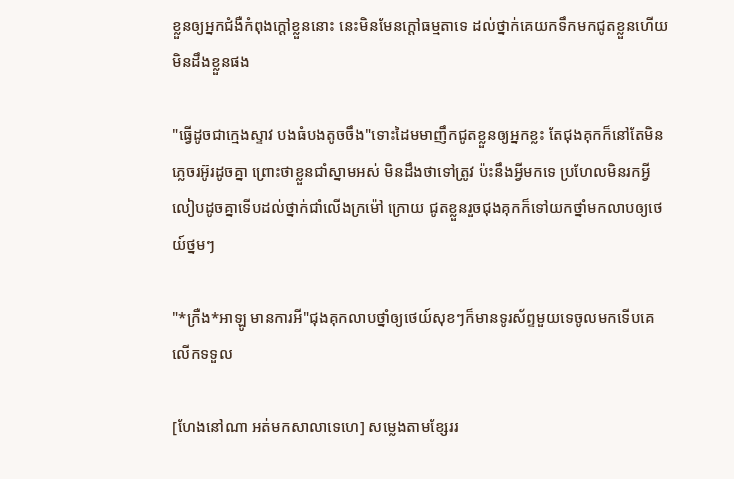ខ្លួនឲ្យអ្នកជំងឺកំពុងក្ដៅខ្លួននោះ នេះមិនមែនក្ដៅធម្មតាទេ ដល់ថ្នាក់គេយកទឹកមកជូតខ្លួនហេីយមិនដឹងខ្លួនផង

"ធ្វើដូចជាក្មេងស្ទាវ បងធំបងតូចចឹង"ទោះដៃមមាញឹកជូតខ្លួនឲ្យអ្នកខ្លះ តែជុងគុកក៏នៅតែមិនភ្លេចរអ៊ូរដូចគ្នា ព្រោះថាខ្លួនជាំស្នាមអស់ មិនដឹងថាទៅត្រូវ ប៉ះនឹងអ្វីមកទេ ប្រហែលមិនរកអ្វីលៀបដូចគ្នាទេីបដល់ថ្នាក់ជាំលេីងក្រម៉ៅ ក្រោយ ជូតខ្លួនរួចជុងគុកក៏ទៅយកថ្នាំមកលាបឲ្យថេយ៍ថ្នមៗ

"*ក្រឺង*អាឡូ មានការអី"ជុងគុកលាបថ្នាំឲ្យថេយ៍សុខៗក៏មានទូរស័ព្ទមួយទេចូលមកទេីបគេលេីកទទួល

[ហែងនៅណា អត់មកសាលាទេហេ] សម្លេងតាមខ្សែររ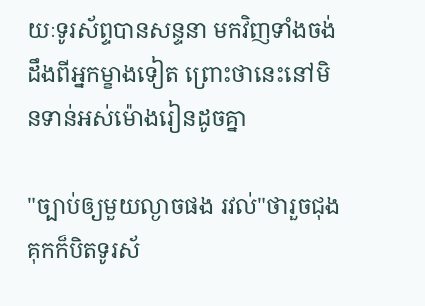យៈទូរស័ព្ទបានសន្ទនា មកវិញទាំងចង់ដឹងពីអ្នកម្ខាងទៀត ព្រោះថានេះនៅមិនទាន់អស់ម៉ោងរៀនដូចគ្នា

"ច្បាប់ឲ្យមួយល្ងាចផង រវល់"ថារួចជុងគុកក៏បិតទូរស័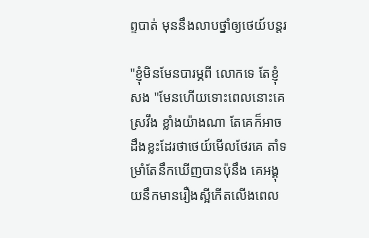ព្ទបាត់ មុននឹងលាបថ្នាំឲ្យថេយ៍បន្ដរ

"ខ្ញុំមិនមែនបារម្ភពី លោកទេ តែខ្ញុំសង "មែនហេីយទោះពេលនោះគេស្រវឹង ខ្លាំងយ៉ាងណា តែគេក៏អាចដឹងខ្លះដែរថាថេយ៍មេីលថែរគេ តាំទម្រាំតែនឹកឃេីញបានប៉ុនឹង គេអង្គុយនឹកមានរឿងស្អីកេីតលេីងពេល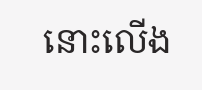នោះលេីង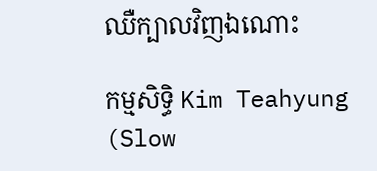ឈឺក្បាលវិញឯណោះ

កម្មសិទ្ធិ Kim Teahyung (Slow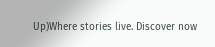Up)Where stories live. Discover now